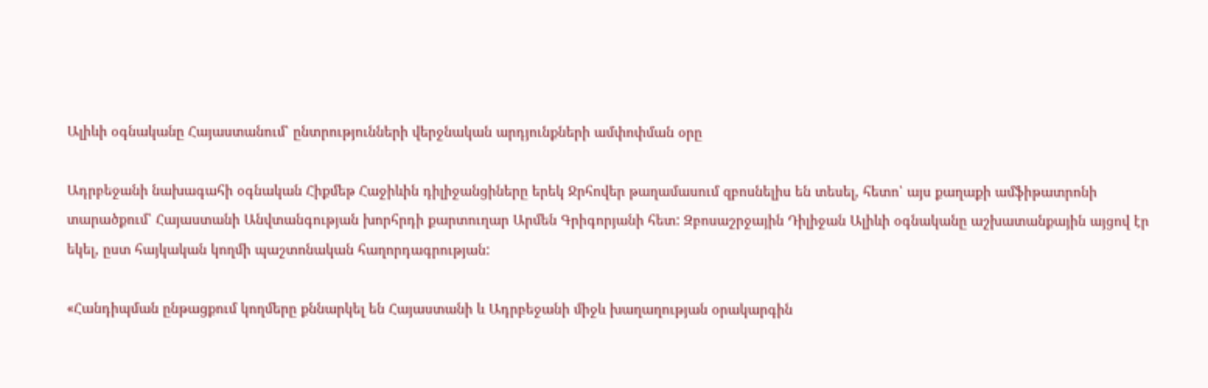Ալիևի օգնականը Հայաստանում՝ ընտրությունների վերջնական արդյունքների ամփոփման օրը

Ադրբեջանի նախագահի օգնական Հիքմեթ Հաջիևին դիլիջանցիները երեկ Ջրհովեր թաղամասում զբոսնելիս են տեսել, հետո՝ այս քաղաքի ամֆիթատրոնի տարածքում՝ Հայաստանի Անվտանգության խորհրդի քարտուղար Արմեն Գրիգորյանի հետ: Զբոսաշրջային Դիլիջան Ալիևի օգնականը աշխատանքային այցով էր եկել, ըստ հայկական կողմի պաշտոնական հաղորդագրության:

«Հանդիպման ընթացքում կողմերը քննարկել են Հայաստանի և Ադրբեջանի միջև խաղաղության օրակարգին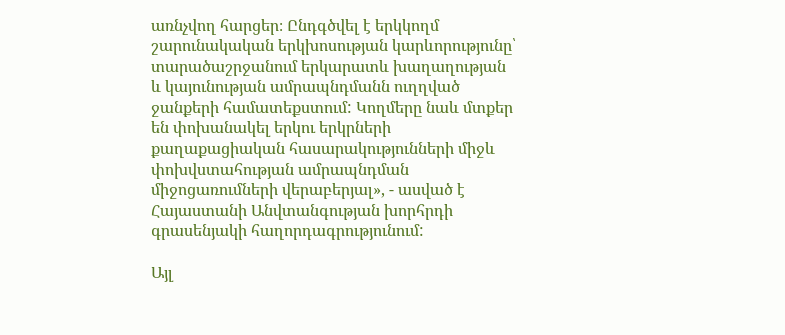առնչվող հարցեր։ Ընդգծվել է երկկողմ շարունակական երկխոսության կարևորությունը՝ տարածաշրջանում երկարատև խաղաղության և կայունության ամրապնդմանն ուղղված ջանքերի համատեքստում: Կողմերը նաև մտքեր են փոխանակել երկու երկրների քաղաքացիական հասարակությունների միջև փոխվստահության ամրապնդման միջոցառումների վերաբերյալ», - ասված է Հայաստանի Անվտանգության խորհրդի գրասենյակի հաղորդագրությունում:

Այլ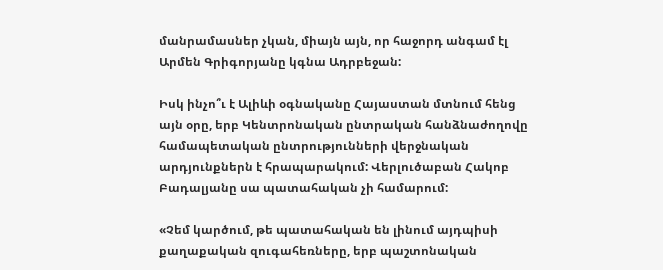մանրամասներ չկան, միայն այն, որ հաջորդ անգամ էլ Արմեն Գրիգորյանը կգնա Ադրբեջան:

Իսկ ինչո՞ւ է Ալիևի օգնականը Հայաստան մտնում հենց այն օրը, երբ Կենտրոնական ընտրական հանձնաժողովը համապետական ընտրությունների վերջնական արդյունքներն է հրապարակում: Վերլուծաբան Հակոբ Բադալյանը սա պատահական չի համարում:

«Չեմ կարծում, թե պատահական են լինում այդպիսի քաղաքական զուգահեռները, երբ պաշտոնական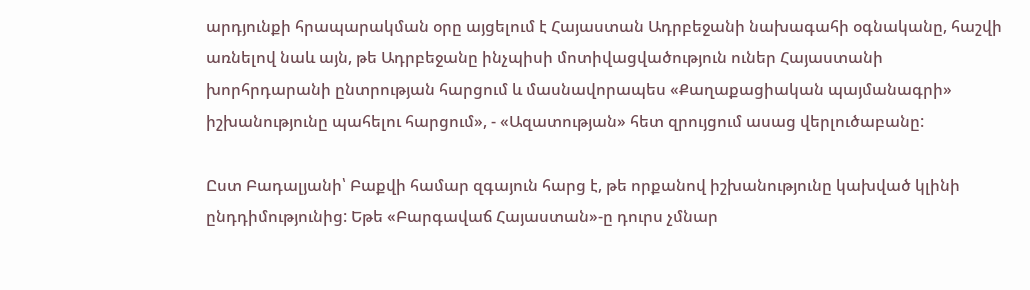արդյունքի հրապարակման օրը այցելում է Հայաստան Ադրբեջանի նախագահի օգնականը, հաշվի առնելով նաև այն, թե Ադրբեջանը ինչպիսի մոտիվացվածություն ուներ Հայաստանի խորհրդարանի ընտրության հարցում և մասնավորապես «Քաղաքացիական պայմանագրի» իշխանությունը պահելու հարցում», - «Ազատության» հետ զրույցում ասաց վերլուծաբանը:

Ըստ Բադալյանի՝ Բաքվի համար զգայուն հարց է, թե որքանով իշխանությունը կախված կլինի ընդդիմությունից: Եթե «Բարգավաճ Հայաստան»-ը դուրս չմնար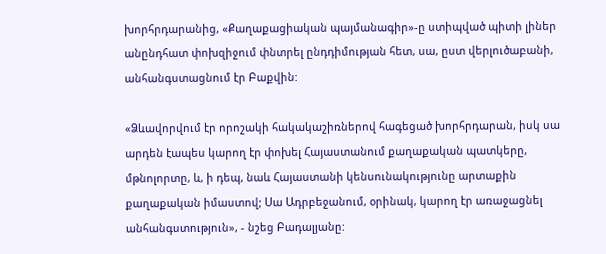խորհրդարանից, «Քաղաքացիական պայմանագիր»-ը ստիպված պիտի լիներ անընդհատ փոխզիջում փնտրել ընդդիմության հետ, սա, ըստ վերլուծաբանի, անհանգստացնում էր Բաքվին:

«Ձևավորվում էր որոշակի հակակաշիռներով հագեցած խորհրդարան, իսկ սա արդեն էապես կարող էր փոխել Հայաստանում քաղաքական պատկերը, մթնոլորտը, և, ի դեպ, նաև Հայաստանի կենսունակությունը արտաքին քաղաքական իմաստով; Սա Ադրբեջանում, օրինակ, կարող էր առաջացնել անհանգստություն», - նշեց Բադալյանը: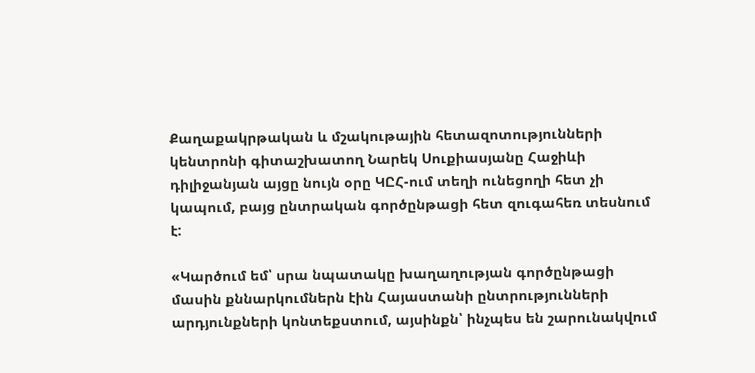Քաղաքակրթական և մշակութային հետազոտությունների կենտրոնի գիտաշխատող Նարեկ Սուքիասյանը Հաջիևի դիլիջանյան այցը նույն օրը ԿԸՀ-ում տեղի ունեցողի հետ չի կապում, բայց ընտրական գործընթացի հետ զուգահեռ տեսնում է:

«Կարծում եմ՝ սրա նպատակը խաղաղության գործընթացի մասին քննարկումներն էին Հայաստանի ընտրությունների արդյունքների կոնտեքստում, այսինքն՝ ինչպես են շարունակվում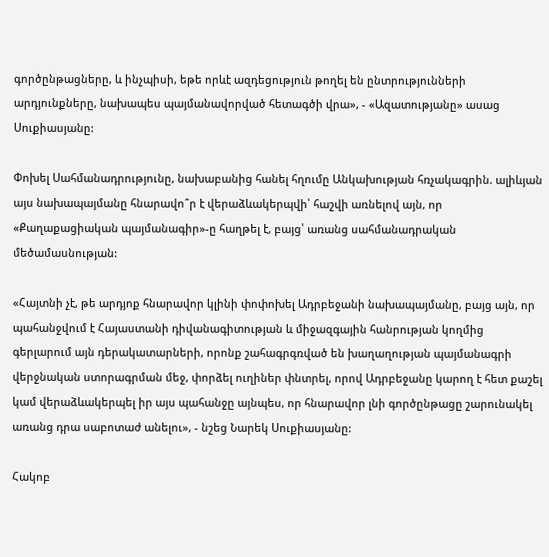գործընթացները, և ինչպիսի, եթե որևէ ազդեցություն թողել են ընտրությունների արդյունքները, նախապես պայմանավորված հետագծի վրա», - «Ազատությանը» ասաց Սուքիասյանը:

Փոխել Սահմանադրությունը, նախաբանից հանել հղումը Անկախության հռչակագրին. ալիևյան այս նախապայմանը հնարավո՞ր է վերաձևակերպվի՝ հաշվի առնելով այն, որ «Քաղաքացիական պայմանագիր»-ը հաղթել է, բայց՝ առանց սահմանադրական մեծամասնության:

«Հայտնի չէ, թե արդյոք հնարավոր կլինի փոփոխել Ադրբեջանի նախապայմանը, բայց այն, որ պահանջվում է Հայաստանի դիվանագիտության և միջազգային հանրության կողմից գերլարում այն դերակատարների, որոնք շահագրգռված են խաղաղության պայմանագրի վերջնական ստորագրման մեջ, փորձել ուղիներ փնտրել, որով Ադրբեջանը կարող է հետ քաշել կամ վերաձևակերպել իր այս պահանջը այնպես, որ հնարավոր լնի գործընթացը շարունակել առանց դրա սաբոտաժ անելու», - նշեց Նարեկ Սուքիասյանը:

Հակոբ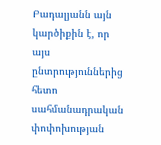Բադալյանն այն կարծիքին է, որ այս ընտրություններից հետո սահմանադրական փոփոխության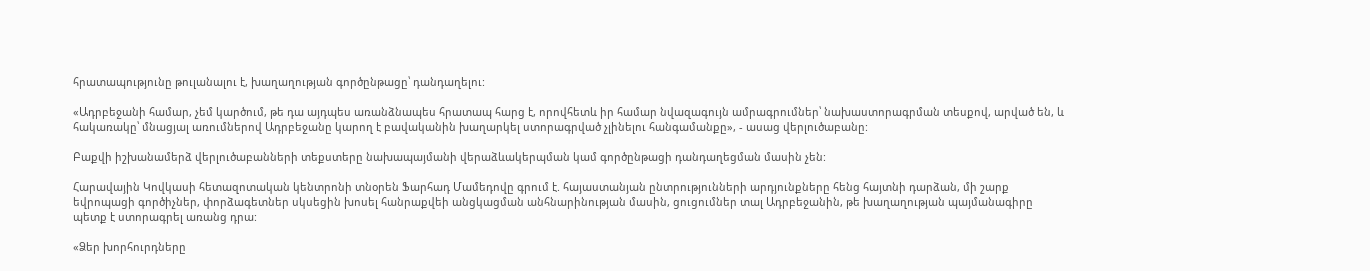հրատապությունը թուլանալու է, խաղաղության գործընթացը՝ դանդաղելու:

«Ադրբեջանի համար, չեմ կարծում, թե դա այդպես առանձնապես հրատապ հարց է, որովհետև իր համար նվազագույն ամրագրումներ՝ նախաստորագրման տեսքով, արված են, և հակառակը՝ մնացյալ առումներով Ադրբեջանը կարող է բավականին խաղարկել ստորագրված չլինելու հանգամանքը», - ասաց վերլուծաբանը:

Բաքվի իշխանամերձ վերլուծաբանների տեքստերը նախապայմանի վերաձևակերպման կամ գործընթացի դանդաղեցման մասին չեն:

Հարավային Կովկասի հետազոտական կենտրոնի տնօրեն Ֆարհադ Մամեդովը գրում է. հայաստանյան ընտրությունների արդյունքները հենց հայտնի դարձան, մի շարք եվրոպացի գործիչներ, փորձագետներ սկսեցին խոսել հանրաքվեի անցկացման անհնարինության մասին, ցուցումներ տալ Ադրբեջանին, թե խաղաղության պայմանագիրը պետք է ստորագրել առանց դրա:

«Ձեր խորհուրդները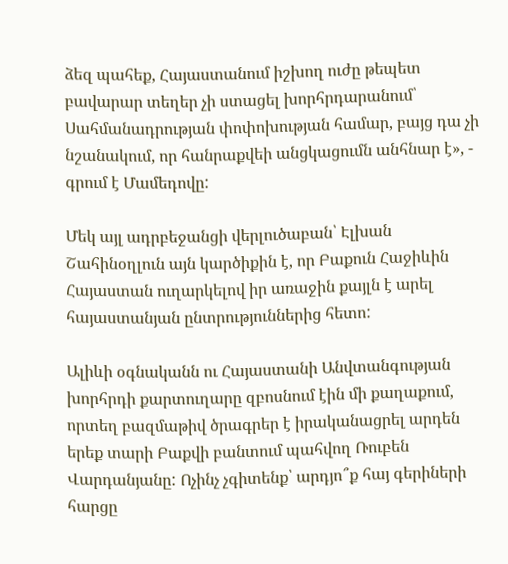ձեզ պահեք, Հայաստանում իշխող ուժը թեպետ բավարար տեղեր չի ստացել խորհրդարանում՝ Սահմանադրության փոփոխության համար, բայց դա չի նշանակում, որ հանրաքվեի անցկացումն անհնար է», - գրում է Մամեդովը:

Մեկ այլ ադրբեջանցի վերլուծաբան՝ Էլխան Շահինօղլուն այն կարծիքին է, որ Բաքուն Հաջիևին Հայաստան ուղարկելով իր առաջին քայլն է արել հայաստանյան ընտրություններից հետո:

Ալիևի օգնականն ու Հայաստանի Անվտանգության խորհրդի քարտուղարը զբոսնում էին մի քաղաքում, որտեղ բազմաթիվ ծրագրեր է իրականացրել արդեն երեք տարի Բաքվի բանտում պահվող Ռուբեն Վարդանյանը: Ոչինչ չգիտենք՝ արդյո՞ք հայ գերիների հարցը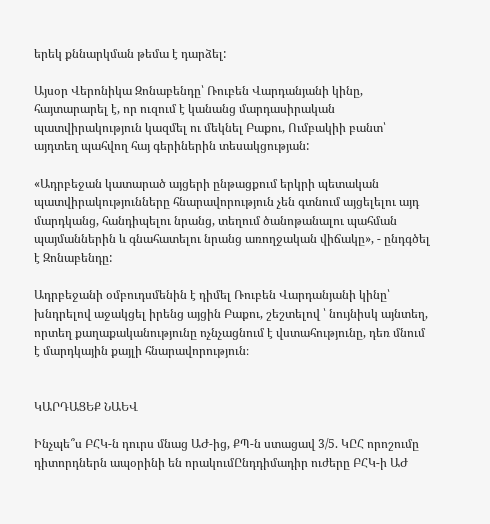երեկ քննարկման թեմա է դարձել:

Այսօր Վերոնիկա Զոնաբենդը՝ Ռուբեն Վարդանյանի կինը, հայտարարել է, որ ուզում է կանանց մարդասիրական պատվիրակություն կազմել ու մեկնել Բաքու, Ումբակիի բանտ՝ այդտեղ պահվող հայ գերիներին տեսակցության:

«Ադրբեջան կատարած այցերի ընթացքում երկրի պետական պատվիրակությունները հնարավորություն չեն գտնում այցելելու այդ մարդկանց, հանդիպելու նրանց, տեղում ծանոթանալու պահման պայմաններին և գնահատելու նրանց առողջական վիճակը», - ընդգծել է Զոնաբենդը:

Ադրբեջանի օմբուդսմենին է դիմել Ռուբեն Վարդանյանի կինը՝ խնդրելով աջակցել իրենց այցին Բաքու, շեշտելով ՝ նույնիսկ այնտեղ, որտեղ քաղաքականությունը ոչնչացնում է վստահությունը, դեռ մնում է մարդկային քայլի հնարավորություն։


ԿԱՐԴԱՑԵՔ ՆԱԵՎ

Ինչպե՞ս ԲՀԿ-ն դուրս մնաց ԱԺ-ից, ՔՊ-ն ստացավ 3/5. ԿԸՀ որոշումը դիտորդներն ապօրինի են որակումԸնդդիմադիր ուժերը ԲՀԿ-ի ԱԺ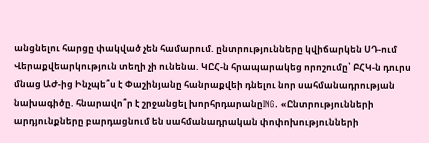անցնելու հարցը փակված չեն համարում. ընտրությունները կվիճարկեն ՍԴ-ում Վերաքվեարկություն տեղի չի ունենա. ԿԸՀ-ն հրապարակեց որոշումը՝ ԲՀԿ-ն դուրս մնաց ԱԺ-ից Ինչպե՞ս է Փաշինյանը հանրաքվեի դնելու նոր սահմանադրության նախագիծը. հնարավո՞ր է շրջանցել խորհրդարանըING. «Ընտրությունների արդյունքները բարդացնում են սահմանադրական փոփոխությունների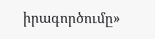իրագործումը»